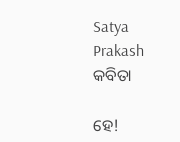Satya Prakash
କବିତା

ହେ!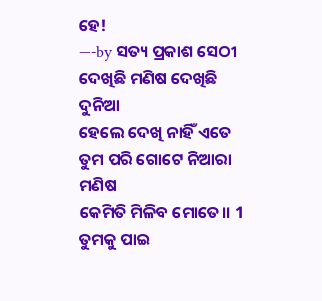ହେ!
—-by ସତ୍ୟ ପ୍ରକାଶ ସେଠୀ
ଦେଖିଛି ମଣିଷ ଦେଖିଛି ଦୁନିଆ
ହେଲେ ଦେଖି ନାହିଁ ଏତେ
ତୁମ ପରି ଗୋଟେ ନିଆରା ମଣିଷ
କେମିତି ମିଳିବ ମୋତେ।। 1
ତୁମକୁ ପାଇ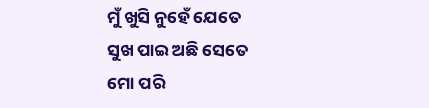ମୁଁ ଖୁସି ନୁହେଁ ଯେତେ
ସୁଖ ପାଇ ଅଛି ସେତେ
ମୋ ପରି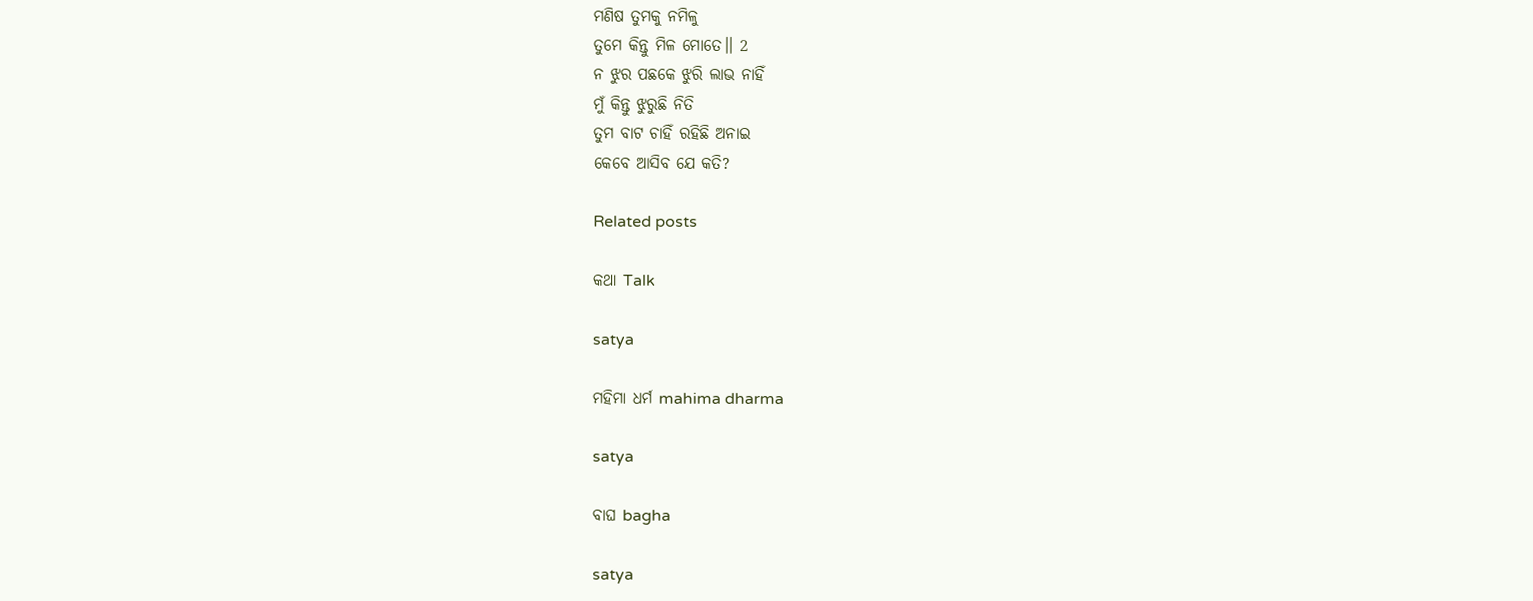ମଣିଷ ତୁମକୁ ନମିଳୁ
ତୁମେ କିନ୍ତୁ ମିଳ ମୋତେ।। 2
ନ ଝୁର ପଛକେ ଝୁରି ଲାଭ ନାହିଁ
ମୁଁ କିନ୍ତୁ ଝୁରୁଛି ନିତି
ତୁମ ବାଟ ଚାହିଁ ରହିଛି ଅନାଇ
କେବେ ଆସିବ ଯେ କତି?

Related posts

କଥା Talk

satya

ମହିମା ଧର୍ମ mahima dharma

satya

ବାଘ bagha

satya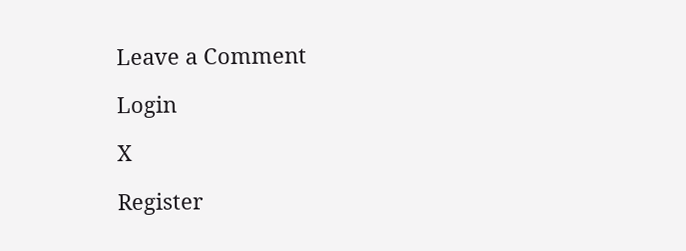Leave a Comment

Login

X

Register